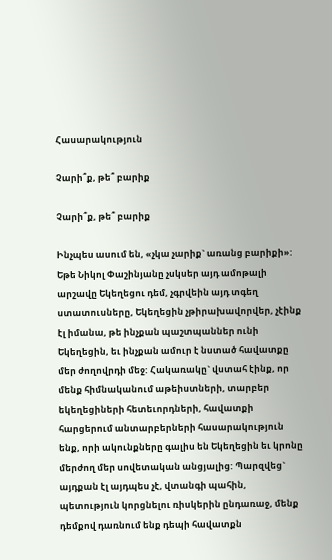Հասարակություն

Չարի՞ք, թե՞ բարիք

Չարի՞ք, թե՞ բարիք

Ինչպես ասում են, «չկա չարիք` առանց բարիքի»: Եթե Նիկոլ Փաշինյանը չսկսեր այդ ամոթալի արշավը Եկեղեցու դեմ, չգրվեին այդ տգեղ ստատուսները, Եկեղեցին չթիրախավորվեր, չէինք էլ իմանա, թե ինչքան պաշտպաններ ունի Եկեղեցին, եւ ինչքան ամուր է նստած հավատքը մեր ժողովրդի մեջ: Հակառակը` վստահ էինք, որ մենք հիմնականում աթեիստների, տարբեր եկեղեցիների հետեւորդների, հավատքի հարցերում անտարբերների հասարակություն ենք, որի ակունքները գալիս են Եկեղեցին եւ կրոնը մերժող մեր սովետական անցյալից: Պարզվեց` այդքան էլ այդպես չէ, վտանգի պահին, պետություն կորցնելու ռիսկերին ընդառաջ, մենք դեմքով դառնում ենք դեպի հավատքն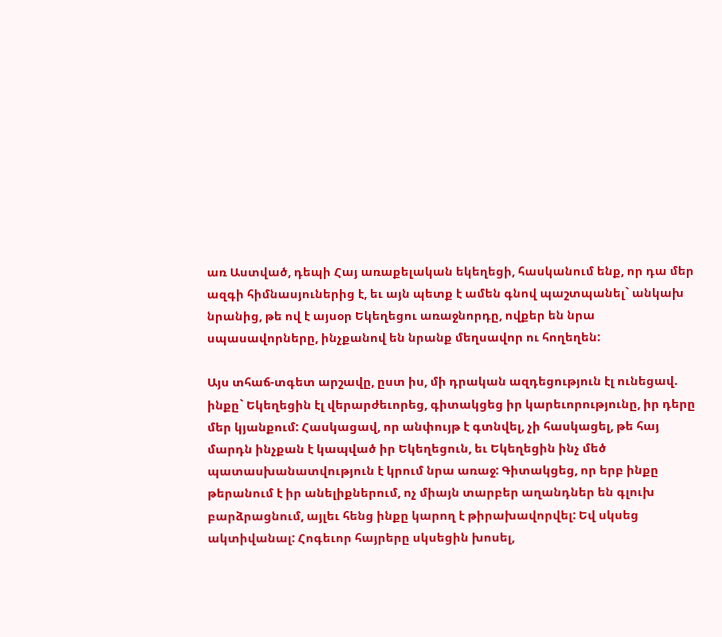առ Աստված, դեպի Հայ առաքելական եկեղեցի, հասկանում ենք, որ դա մեր ազգի հիմնասյուներից է, եւ այն պետք է ամեն գնով պաշտպանել` անկախ նրանից, թե ով է այսօր Եկեղեցու առաջնորդը, ովքեր են նրա սպասավորները, ինչքանով են նրանք մեղսավոր ու հողեղեն:

Այս տհաճ-տգետ արշավը, ըստ իս, մի դրական ազդեցություն էլ ունեցավ. ինքը` Եկեղեցին էլ վերարժեւորեց, գիտակցեց իր կարեւորությունը, իր դերը մեր կյանքում: Հասկացավ, որ անփույթ է գտնվել, չի հասկացել, թե հայ մարդն ինչքան է կապված իր Եկեղեցուն, եւ Եկեղեցին ինչ մեծ պատասխանատվություն է կրում նրա առաջ: Գիտակցեց, որ երբ ինքը թերանում է իր անելիքներում, ոչ միայն տարբեր աղանդներ են գլուխ բարձրացնում, այլեւ հենց ինքը կարող է թիրախավորվել: Եվ սկսեց ակտիվանալ: Հոգեւոր հայրերը սկսեցին խոսել,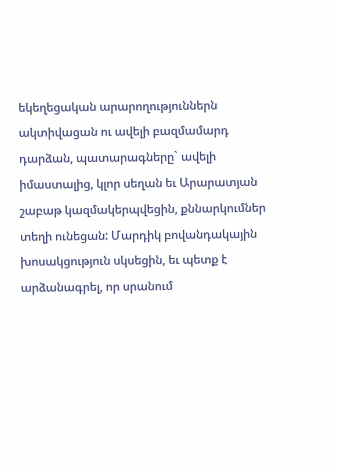եկեղեցական արարողություններն ակտիվացան ու ավելի բազմամարդ դարձան, պատարագները` ավելի իմաստալից, կլոր սեղան եւ Արարատյան շաբաթ կազմակերպվեցին, քննարկումներ տեղի ունեցան: Մարդիկ բովանդակային խոսակցություն սկսեցին, եւ պետք է արձանագրել, որ սրանում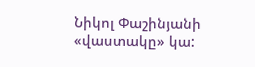Նիկոլ Փաշինյանի «վաստակը» կա: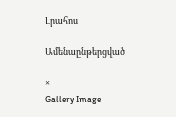Լրահոս

Ամենաընթերցված

×
Gallery Image